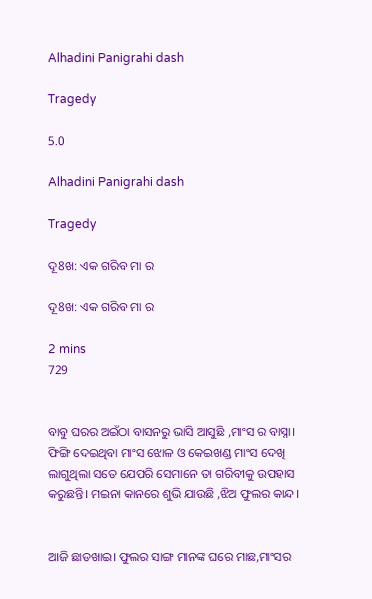Alhadini Panigrahi dash

Tragedy

5.0

Alhadini Panigrahi dash

Tragedy

ଦୂ8ଖ: ଏକ ଗରିବ ମା ର

ଦୂ8ଖ: ଏକ ଗରିବ ମା ର

2 mins
729


ବାବୁ ଘରର ଅଇଁଠା ବାସନରୁ ଭାସି ଆସୁଛି ,ମାଂସ ର ବାସ୍ନା। ଫିଙ୍ଗି ଦେଇଥିବା ମାଂସ ଝୋଳ ଓ କେଇଖଣ୍ଡ ମାଂସ ଦେଖି ଲାଗୁଥିଲା ସତେ ଯେପରି ସେମାନେ ତା ଗରିବୀକୁ ଉପହାସ କରୁଛନ୍ତି। ମଇନା କାନରେ ଶୁଭି ଯାଉଛି ,ଝିଅ ଫୁଲର କାନ୍ଦ।


ଆଜି ଛାଡଖାଇ। ଫୁଲର ସାଙ୍ଗ ମାନଙ୍କ ଘରେ ମାଛ,ମାଂସର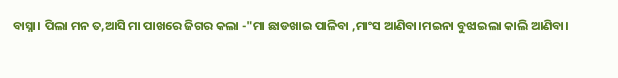ବାସ୍ନା। ପିଲା ମନ ତ,ଆସି ମା ପାଖରେ ଜିଗର କଲା -"ମା ଛାଡଖାଇ ପାଳିବା ,ମାଂସ ଆଣିବା।ମଇନା ବୁଝାଇଲା କାଲି ଆଣିବା।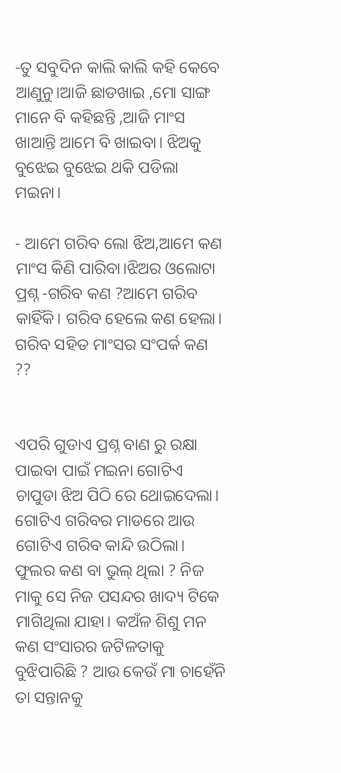-ତୁ ସବୁଦିନ କାଲି କାଲି କହି କେବେ ଆଣୁନୁ।ଆଜି ଛାଡଖାଇ ,ମୋ ସାଙ୍ଗ ମାନେ ବି କହିଛନ୍ତି ,ଆଜି ମାଂସ ଖାଆନ୍ତି ଆମେ ବି ଖାଇବା। ଝିଅକୁ ବୁଝେଇ ବୁଝେଇ ଥକି ପଡିଲା ମଇନା।

- ଆମେ ଗରିବ ଲୋ ଝିଅ,ଆମେ କଣ ମାଂସ କିଣି ପାରିବା।ଝିଅର ଓଲୋଟା ପ୍ରଶ୍ନ -ଗରିବ କଣ ?ଆମେ ଗରିବ କାହିଁକି। ଗରିବ ହେଲେ କଣ ହେଲା। ଗରିବ ସହିତ ମାଂସର ସଂପର୍କ କଣ ??


ଏପରି ଗୁଡାଏ ପ୍ରଶ୍ନ ବାଣ ରୁ ରକ୍ଷା ପାଇବା ପାଇଁ ମଇନା ଗୋଟିଏ ଚାପୁଡା ଝିଅ ପିଠି ରେ ଥୋଇଦେଲା। ଗୋଟିଏ ଗରିବର ମାଡରେ ଆଉ ଗୋଟିଏ ଗରିବ କାନ୍ଦି ଉଠିଲା। ଫୁଲର କଣ ବା ଭୁଲ୍ ଥିଲା ? ନିଜ ମାକୁ ସେ ନିଜ ପସନ୍ଦର ଖାଦ୍ୟ ଟିକେ ମାଗିଥିଲା ଯାହା। କଅଁଳ ଶିଶୁ ମନ କଣ ସଂସାରର ଜଟିଳତାକୁ ବୁଝିପାରିଛି ? ଆଉ କେଉଁ ମା ଚାହେଁନି ତା ସନ୍ତାନକୁ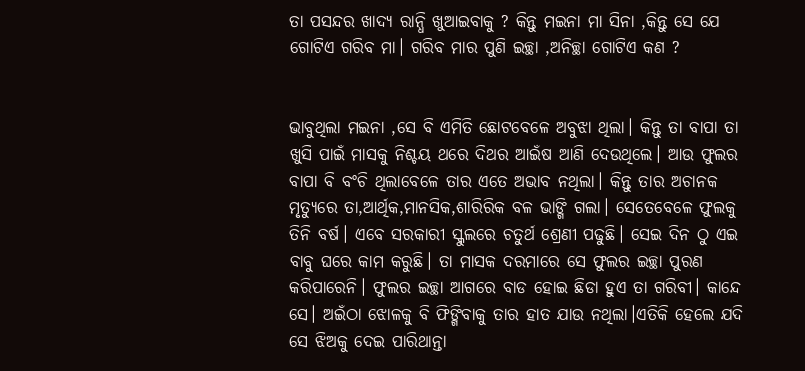ତା ପସନ୍ଦର ଖାଦ୍ୟ ରାନ୍ଧି ଖୁଆଇବାକୁ ? କିନ୍ତୁ ମଇନା ମା ସିନା ,କିନ୍ତୁ ସେ ଯେ ଗୋଟିଏ ଗରିବ ମା। ଗରିବ ମାର ପୁଣି ଇଚ୍ଛା ,ଅନିଚ୍ଛା ଗୋଟିଏ କଣ ?


ଭାବୁଥିଲା ମଇନା ,ସେ ବି ଏମିତି ଛୋଟବେଳେ ଅବୁଝା ଥିଲା। କିନ୍ତୁ ତା ବାପା ତା ଖୁସି ପାଇଁ ମାସକୁ ନିଶ୍ଚୟ ଥରେ ଦିଥର ଆଇଁଷ ଆଣି ଦେଉଥିଲେ। ଆଉ ଫୁଲର ବାପା ବି ବଂଚି ଥିଲାବେଳେ ତାର ଏତେ ଅଭାବ ନଥିଲା। କିନ୍ତୁ ତାର ଅଚାନକ ମୃତ୍ୟୁରେ ତା,ଆର୍ଥିକ,ମାନସିକ,ଶାରିରିକ ବଳ ଭାଙ୍ଗି ଗଲା। ସେତେବେଳେ ଫୁଲକୁ ତିନି ବର୍ଷ। ଏବେ ସରକାରୀ ସ୍କୁଲରେ ଚତୁର୍ଥ ଶ୍ରେଣୀ ପଢୁଛି। ସେଇ ଦିନ ଠୁ ଏଇ ବାବୁ ଘରେ କାମ କରୁଛି। ତା ମାସକ ଦରମାରେ ସେ ଫୁଲର ଇଚ୍ଛା ପୁରଣ କରିପାରେନି। ଫୁଲର ଇଚ୍ଛା ଆଗରେ ବାଡ ହୋଇ ଛିଡା ହୁଏ ତା ଗରିବୀ। କାନ୍ଦେ ସେ। ଅଇଁଠା ଝୋଳକୁ ବି ଫିଙ୍ଗିବାକୁ ତାର ହାତ ଯାଉ ନଥିଲା।ଏତିକି ହେଲେ ଯଦି ସେ ଝିଅକୁ ଦେଇ ପାରିଥାନ୍ତା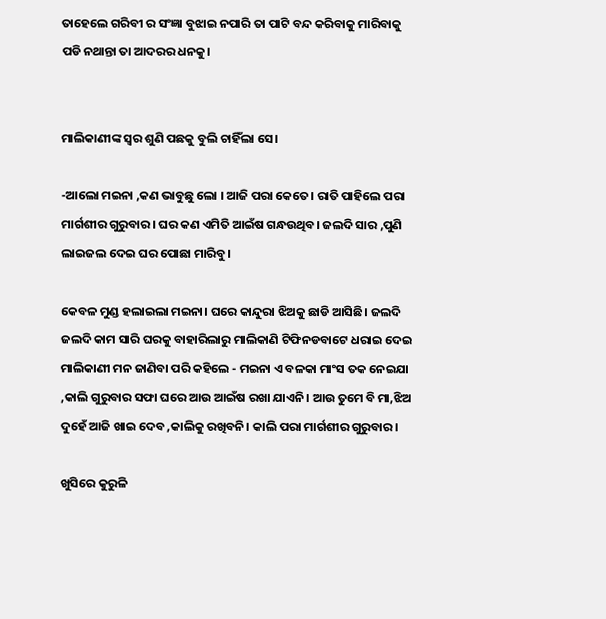ତାହେଲେ ଗରିବୀ ର ସଂଜ୍ଞା ବୁଝାଇ ନପାରି ତା ପାଟି ବନ୍ଦ କରିବାକୁ ମାରିବାକୁ ପଡି ନଥାନ୍ତା ତା ଆଦରର ଧନକୁ।


ମାଲିକାଣୀଙ୍କ ସ୍ବର ଶୁଣି ପଛକୁ ବୁଲି ଚାହିଁଲା ସେ।

-ଆଲୋ ମଇନା ,କଣ ଭାବୁଛୁ ଲୋ । ଆଜି ପରା କେତେ। ରାତି ପାହିଲେ ପରା ମାର୍ଗଶୀର ଗୁରୁବାର। ଘର କଣ ଏମିତି ଆଇଁଷ ଗନ୍ଧଉଥିବ। ଜଲଦି ସାର ,ପୁଣି ଲାଇଜଲ ଦେଇ ଘର ପୋଛା ମାରିବୁ।

କେବଳ ମୁଣ୍ଡ ହଲାଇଲା ମଇନା। ଘରେ କାନ୍ଦୁରା ଝିଅକୁ ଛାଡି ଆସିଛି। ଜଲଦି ଜଲଦି କାମ ସାରି ଘରକୁ ବାହାରିଲାରୁ ମାଲିକାଣି ଟିଫିନଡବାଟେ ଧରାଇ ଦେଇ ମାଲିକାଣୀ ମନ ଜାଣିବା ପରି କହିଲେ - ମଇନା ଏ ବଳକା ମାଂସ ତକ ନେଇଯା ,କାଲି ଗୁରୁବାର ସଫା ଘରେ ଆଉ ଆଇଁଷ ରଖା ଯାଏନି। ଆଉ ତୁମେ ବି ମା,ଝିଅ ଦୁହେଁ ଆଜି ଖାଇ ଦେବ ,କାଲିକୁ ରଖିବନି। କାଲି ପରା ମାର୍ଗଶୀର ଗୁରୁବାର।

ଖୁସିରେ କୁରୁଳି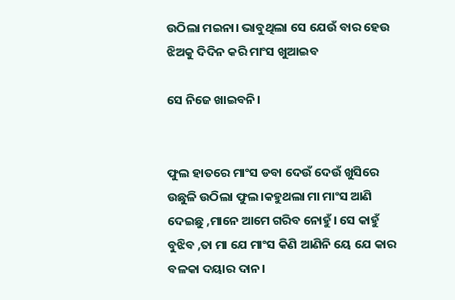ଉଠିଲା ମଇନା। ଭାବୁଥିଲା ସେ ଯେଉଁ ବାର ହେଉ ଝିଅକୁ ଦିଦିନ କରି ମାଂସ ଖୁଆଇବ

ସେ ନିଜେ ଖାଇବନି।


ଫୁଲ ହାତରେ ମାଂସ ଡବା ଦେଉଁ ଦେଉଁ ଖୁସିରେ ଉଛୁଳି ଉଠିଲା ଫୁଲ।କହୁଥଲା ମା ମାଂସ ଆଣି ଦେଇଛୁ ,ମାନେ ଆମେ ଗରିବ ନୋହୁଁ। ସେ କାହୁଁ ବୁଝିବ ,ତା ମା ଯେ ମାଂସ କିଣି ଆଣିନି ୟେ ଯେ କାର ବଳକା ଦୟାର ଦାନ।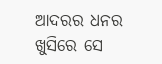ଆଦରର ଧନର ଖୁସିରେ ସେ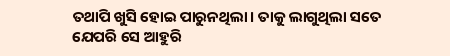ତଥାପି ଖୁସି ହୋଇ ପାରୁନଥିଲା। ତାକୁ ଲାଗୁଥିଲା ସତେ ଯେପରି ସେ ଆହୁରି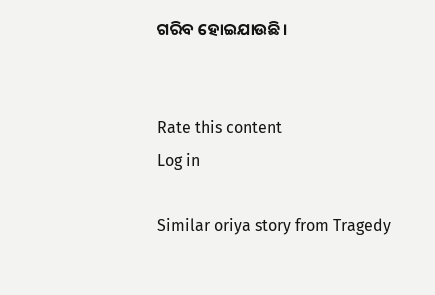ଗରିବ ହୋଇଯାଉଛି।


Rate this content
Log in

Similar oriya story from Tragedy